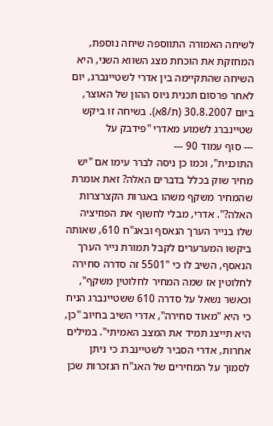לשיחה האמורה התווספה שיחה נוספת, המחזקת את הוכחת מצג השווא השני, היא השיחה שהתקיימה בין אדרי לשטיינברג, יום לאחר פרסום תכנית גיוס ההון של האוצר, ביום 30.8.2007 (ת/8א). בשיחה זו ביקש שטיינברג לשמוע מאדרי "פידבק על
--- סוף עמוד 90 ---
התוכנית", וכמו כן ניסה לברר עימו אם "יש מחיר שוק בכלל בדברים האלה? זאת אומרת שהמחיר משקף משהו באגרות הקצרצרות האלה?". אדרי, מבלי לחשוף את הפוזיציה שלו בנייר הערך הנאסף ובאג"ח 610, שאותה ביקשו המערערים לקבל תמורת נייר הערך הנאסף, השיב לו כי "5501 זה סדרה סחירה לחלוטין אז שמה המחיר לחלוטין משקף", וכאשר נשאל על סדרה 610 ששטיינברג הניח כי היא "מאוד סחירה", אדרי השיב בחיוב "כן, היא תייצג תמיד את המצב האמיתי". במילים אחרות, אדרי הסביר לשטיינברג כי ניתן לסמוך על המחירים של האג"ח הנזכרות שכן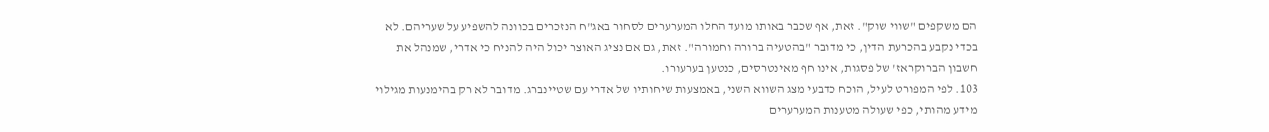הם משקפים "שווי שוק". זאת, אף שכבר באותו מועד החלו המערערים לסחור באג"ח הנזכרים בכוונה להשפיע על שעריהם. לא בכדי נקבע בהכרעת הדין, כי מדובר "בהטעיה ברורה וחמורה". זאת, גם אם נציג האוצר יכול היה להניח כי אדרי, שמנהל את חשבון הברוקראז' של פסגות, אינו חף מאינטרסים, כנטען בערעורו.
103. לפי המפורט לעיל, הוכח כדבעי מצג השווא השני, באמצעות שיחותיו של אדרי עם שטיינברג. מדובר לא רק בהימנעות מגילוי מידע מהותי, כפי שעולה מטענות המערערים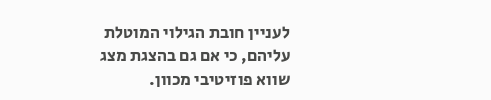לעניין חובת הגילוי המוטלת עליהם, כי אם גם בהצגת מצג שווא פוזיטיבי מכוון.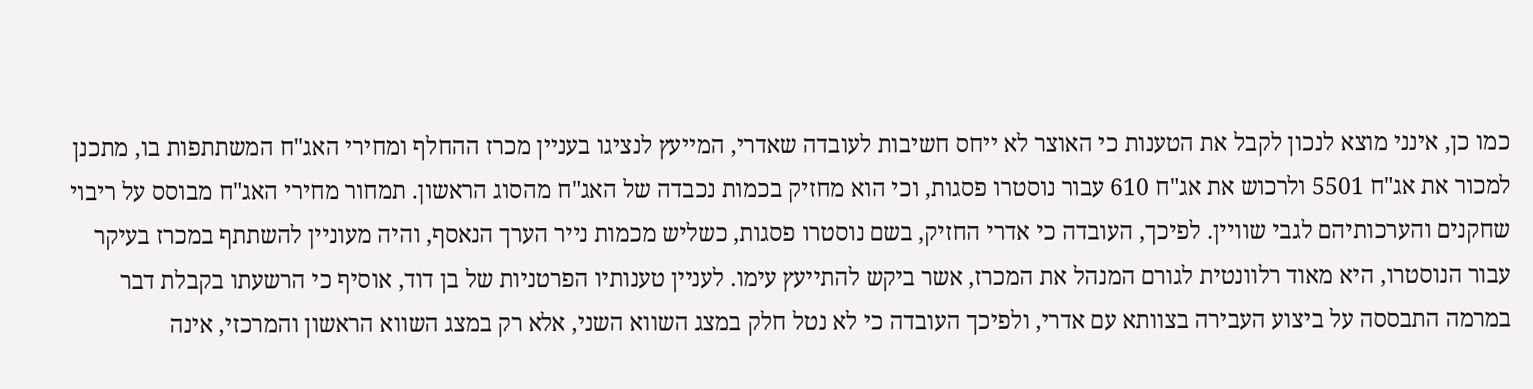כמו כן, אינני מוצא לנכון לקבל את הטענות כי האוצר לא ייחס חשיבות לעובדה שאדרי, המייעץ לנציגו בעניין מכרז ההחלף ומחירי האג"ח המשתתפות בו, מתכנן למכור את אג"ח 5501 ולרכוש את אג"ח 610 עבור נוסטרו פסגות, וכי הוא מחזיק בכמות נכבדה של האג"ח מהסוג הראשון. תמחור מחירי האג"ח מבוסס על ריבוי שחקנים והערכותיהם לגבי שוויין. לפיכך, העובדה כי אדרי החזיק, בשם נוסטרו פסגות, כשליש מכמות נייר הערך הנאסף, והיה מעוניין להשתתף במכרז בעיקר עבור הנוסטרו, היא מאוד רלוונטית לגורם המנהל את המכרז, אשר ביקש להתייעץ עימו. לעניין טענותיו הפרטניות של בן דוד, אוסיף כי הרשעתו בקבלת דבר במרמה התבססה על ביצוע העבירה בצוותא עם אדרי, ולפיכך העובדה כי לא נטל חלק במצג השווא השני, אלא רק במצג השווא הראשון והמרכזי, אינה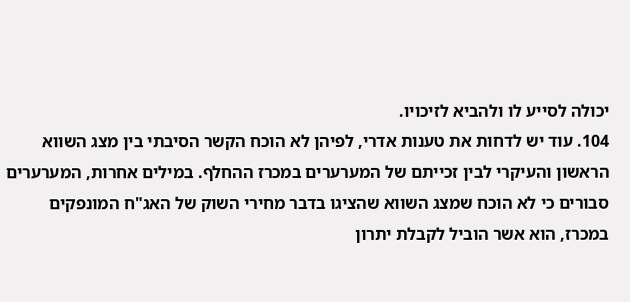יכולה לסייע לו ולהביא לזיכויו.
104. עוד יש לדחות את טענות אדרי, לפיהן לא הוכח הקשר הסיבתי בין מצג השווא הראשון והעיקרי לבין זכייתם של המערערים במכרז ההחלף. במילים אחרות, המערערים סבורים כי לא הוכח שמצג השווא שהציגו בדבר מחירי השוק של האג"ח המונפקים במכרז, הוא אשר הוביל לקבלת יתרון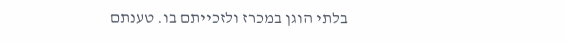בלתי הוגן במכרז ולזכייתם בו. טענתם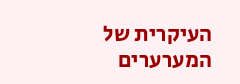העיקרית של המערערים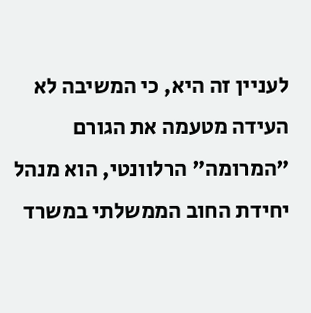לעניין זה היא, כי המשיבה לא העידה מטעמה את הגורם "המרומה" הרלוונטי, הוא מנהל יחידת החוב הממשלתי במשרד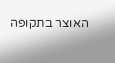האוצר בתקופה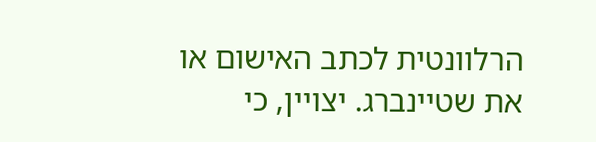הרלוונטית לכתב האישום או את שטיינברג. יצויין, כי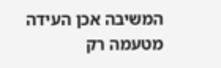המשיבה אכן העידה מטעמה רק